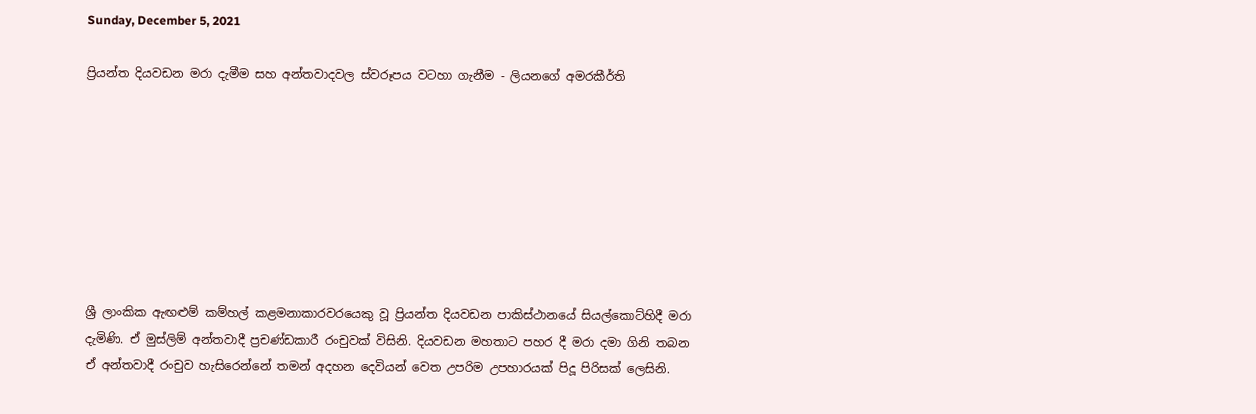Sunday, December 5, 2021

ප්‍රියන්ත දියවඩන මරා දැමීම සහ අන්තවාදවල ස්වරූපය වටහා ගැනීම - ලියනගේ අමරකීර්ති








ශ්‍රී ලාංකික ඇඟළුම් කම්හල් කළමනාකාරවරයෙකු වූ ප්‍රියන්ත දියවඩන පාකිස්ථානයේ සියල්කොට්හිදී මරා දැමිණි. ඒ මුස්ලිම් අන්තවාදී ප්‍රචණ්ඩකාරී රංචුවක් විසිනි. දියවඩන මහතාට පහර දී මරා දමා ගිනි තබන ඒ අන්තවාදී රංචුව හැසිරෙන්නේ තමන් අදහන දෙවියන් වෙත උපරිම උපහාරයක් පිදූ පිරිසක් ලෙසිනි.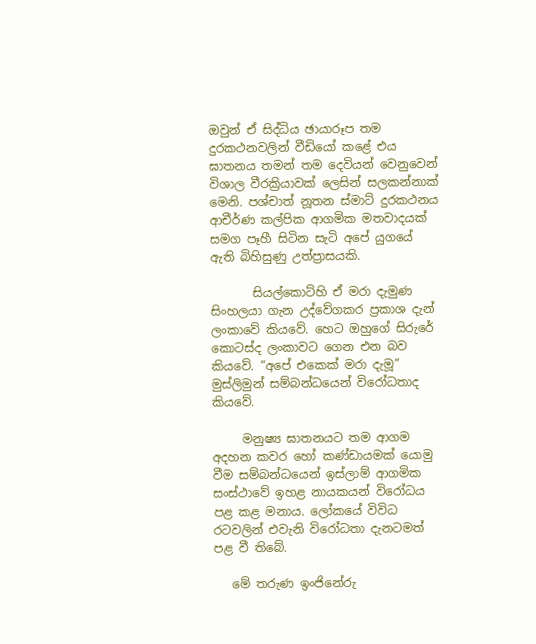ඔවුන් ඒ සිද්ධිය ඡායාරූප තම දුරකථනවලින් වීඩියෝ කළේ එය ඝාතනය තමන් තම දෙවියන් වෙනුවෙන් විශාල වීරක්‍රියාවක් ලෙසින් සලකන්නාක් මෙනි. පශ්චාත් නූතන ස්මාට් දුරකථනය ආචීර්ණ කල්පික ආගමික මතවාදයක් සමග පෑහී සිටින සැටි අපේ යුගයේ ඇති බිහිසුණු උත්ප්‍රාසයකි.

       සියල්කොට්හි ඒ මරා දැමුණ සිංහලයා ගැන උද්වේගකර ප්‍රකාශ දැන් ලංකාවේ කියවේ. හෙට ඔහුගේ සිරුරේ කොටස්ද ලංකාවට ගෙන එන බව කියවේ. “අපේ එකෙක් මරා දැමූ” මුස්ලිමුන් සම්බන්ධයෙන් විරෝධතාද කියවේ.

     මනුෂ්‍ය ඝාතනයට තම ආගම අදහන කවර හෝ කණ්ඩායමක් යොමු වීම සම්බන්ධයෙන් ඉස්ලාම් ආගමික සංස්ථාවේ ඉහළ නායකයන් විරෝධය පළ කළ මනාය. ලෝකයේ විවිධ රටවලින් එවැනි විරෝධතා දැනටමත් පළ වී තිබේ.

   මේ තරුණ ඉංජිනේරු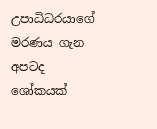උපාධිධරයාගේ මරණය ගැන අපටද ශෝකයක්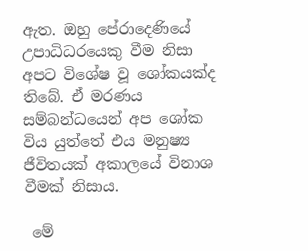ඇත. ඔහු පේරාදෙණියේ උපාධිධරයෙකු වීම නිසා අපට විශේෂ වූ ශෝකයක්ද තිබේ. ඒ මරණය සම්බන්ධයෙන් අප ශෝක විය යුත්තේ එය මනුෂ්‍ය ජීවිතයක් අකාලයේ විනාශ වීමක් නිසාය.

 මේ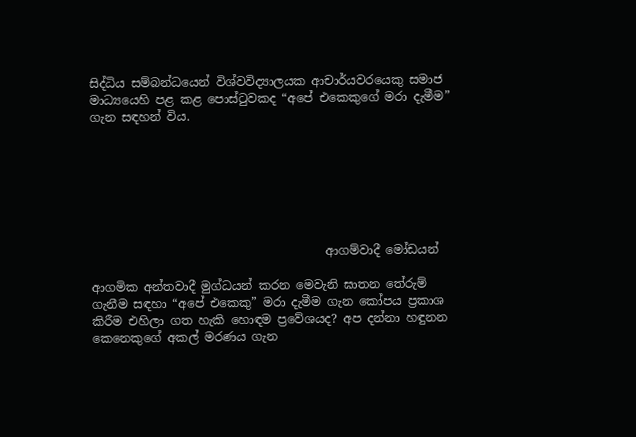සිද්ධිය සම්බන්ධයෙන් විශ්වවිද්‍යාලයක ආචාර්යවරයෙකු සමාජ මාධ්‍යයෙහි පළ කළ පොස්ටුවකද “අපේ එකෙකුගේ මරා දැමීම” ගැන සඳහන් විය.







                                       ආගම්වාදී මෝඩයන්

ආගමික අන්තවාදී මුග්ධයන් කරන මෙවැනි ඝාතන තේරුම් ගැනීම සඳහා “අපේ එකෙකු” මරා දැමීම ගැන කෝපය ප්‍රකාශ කිරීම එහිලා ගත හැකි හොඳම ප්‍රවේශයද? අප දන්නා හඳුනන කෙනෙකුගේ අකල් මරණය ගැන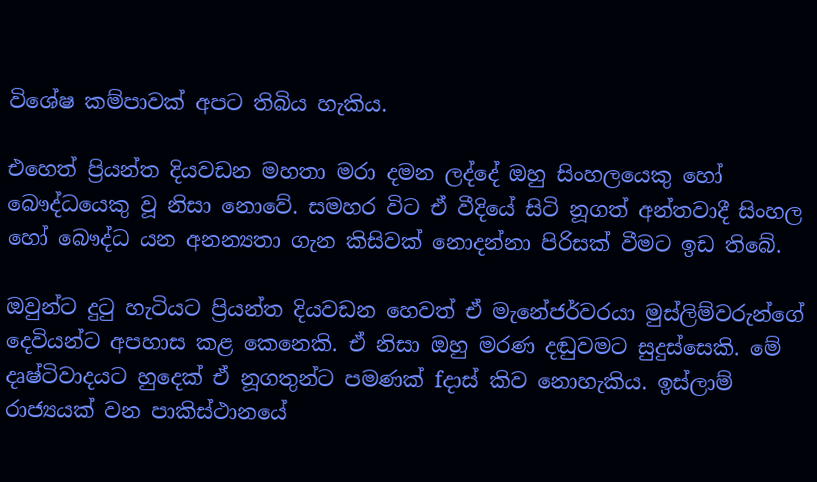විශේෂ කම්පාවක් අපට තිබිය හැකිය.

එහෙත් ප්‍රියන්ත දියවඩන මහතා මරා දමන ලද්දේ ඔහු සිංහලයෙකු හෝ බෞද්ධයෙකු වූ නිසා නොවේ. සමහර විට ඒ වීදියේ සිටි නූගත් අන්තවාදී සිංහල හෝ බෞද්ධ යන අනන්‍යතා ගැන කිසිවක් නොදන්නා පිරිසක් වීමට ඉඩ තිබේ.

ඔවුන්ට දුටු හැටියට ප්‍රියන්ත දියවඩන හෙවත් ඒ මැනේජර්වරයා මුස්ලිම්වරුන්ගේ දෙවියන්ට අපහාස කළ කෙනෙකි. ඒ නිසා ඔහු මරණ දඬුවමට සුදුස්සෙකි. මේ දෘෂ්ටිවාදයට හුදෙක් ඒ නූගතුන්ට පමණක් fදාස් කිව නොහැකිය. ඉස්ලාම් රාජ්‍යයක් වන පාකිස්ථානයේ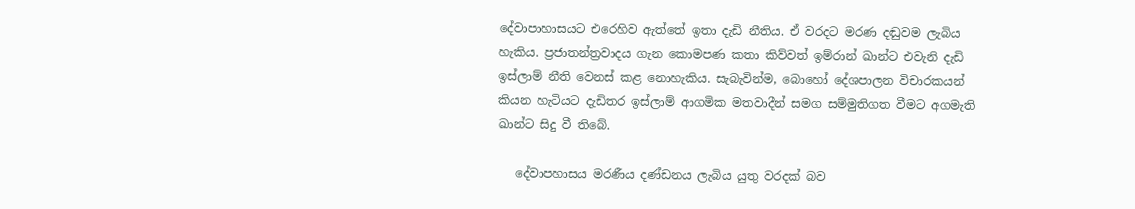දේවාපාහාසයට එරෙහිව ඇත්තේ ඉතා දැඩි නීතිය. ඒ වරදට මරණ දඬුවම ලැබිය හැකිය. ප්‍රජාතන්ත්‍රවාදය ගැන කොමපණ කතා කිව්වත් ඉම්රාන් ඛාන්ට එවැනි දැඩි ඉස්ලාම් නීති වෙනස් කළ නොහැකිය. සැබැවින්ම, බොහෝ දේශපාලන විචාරකයන් කියන හැටියට දැඩිතර ඉස්ලාම් ආගමික මතවාදීන් සමග සම්මුතිගත වීමට අගමැති ඛාන්ට සිදු වී තිබේ.

   දේවාපහාසය මරණීය දණ්ඩනය ලැබිය යුතු වරදක් බව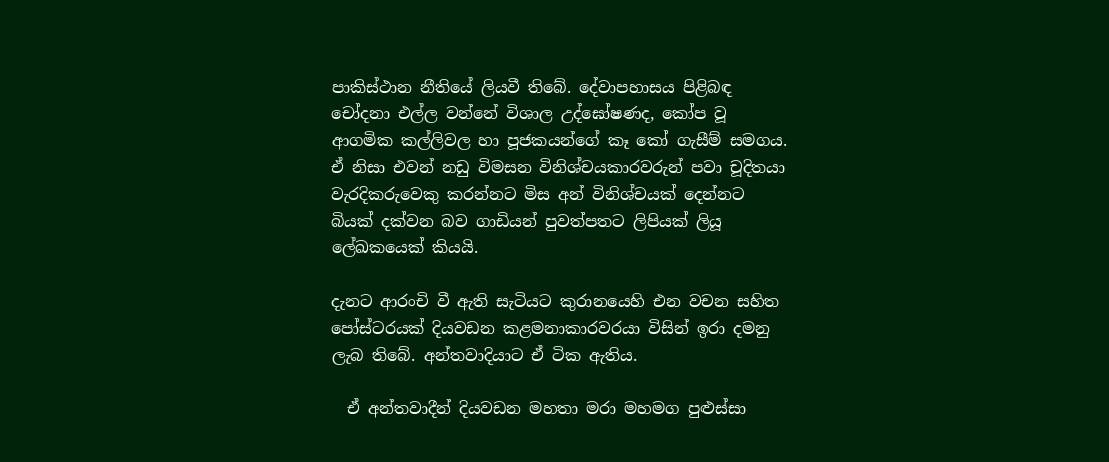පාකිස්ථාන නීතියේ ලියවී තිබේ. දේවාපහාසය පිළිබඳ චෝදනා එල්ල වන්නේ විශාල උද්ඝෝෂණද, කෝප වූ ආගමික කල්ලිවල හා පූජකයන්ගේ කෑ කෝ ගැසීම් සමගය. ඒ නිසා එවන් නඩු විමසන විනිශ්චයකාරවරුන් පවා චූදිතයා වැරදිකරුවෙකු කරන්නට මිස අන් විනිශ්චයක් දෙන්නට බියක් දක්වන බව ගාඩියන් පුවත්පතට ලිපියක් ලියූ ලේඛකයෙක් කියයි.

දැනට ආරංචි වී ඇති සැටියට කුරානයෙහි එන වචන සහිත පෝස්ටරයක් දියවඩන කළමනාකාරවරයා විසින් ඉරා දමනු ලැබ තිබේ. අන්තවාදියාට ඒ ටික ඇතිය.

  ඒ අන්තවාදීන් දියවඩන මහතා මරා මහමග පුළුස්සා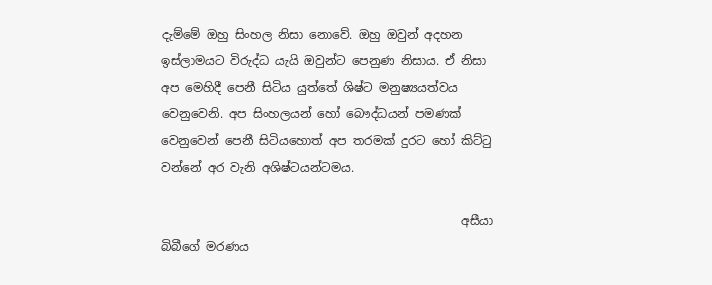දැම්මේ ඔහු සිංහල නිසා නොවේ. ඔහු ඔවුන් අදහන ඉස්ලාමයට විරුද්ධ යැයි ඔවුන්ට පෙනුණ නිසාය. ඒ නිසා අප මෙහිදී පෙනී සිටිය යුත්තේ ශිෂ්ට මනුෂ්‍යයත්වය වෙනුවෙනි. අප සිංහලයන් හෝ බෞද්ධයන් පමණක් වෙනුවෙන් පෙනී සිටියහොත් අප තරමක් දුරට හෝ කිට්ටු වන්නේ අර වැනි අශිෂ්ටයන්ටමය.

                                                  අසීයා බිබීගේ මරණය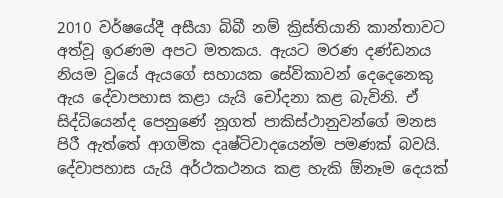2010 වර්ෂයේදී අසීයා බිබී නම් ක්‍රිස්තියානි කාන්තාවට අත්වූ ඉරණම අපට මතකය. ඇයට මරණ දණ්ඩනය නියම වූයේ ඇයගේ සහායක සේවිකාවන් දෙදෙනෙකු ඇය දේවාපහාස කළා යැයි චෝදනා කළ බැවිනි. ඒ සිද්ධියෙන්ද පෙනුණේ නූගත් පාකිස්ථානුවන්ගේ මනස පිරී ඇත්තේ ආගමික දෘෂ්ටිවාදයෙන්ම පමණක් බවයි. දේවාපහාස යැයි අර්ථකථනය කළ හැකි ඕනෑම දෙයක්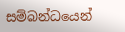සම්බන්ධයෙන්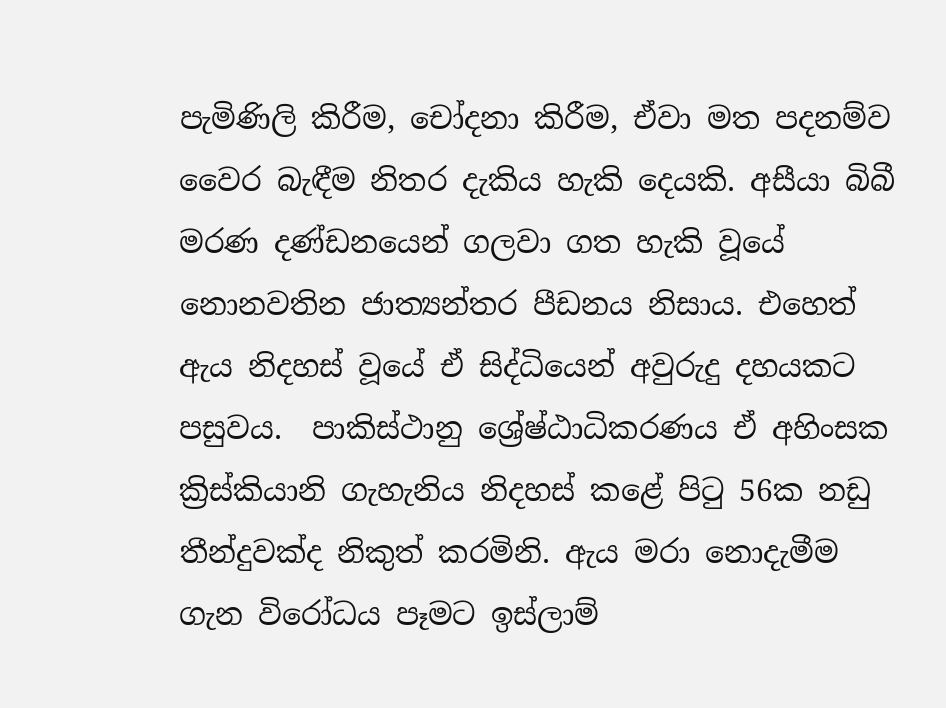පැමිණිලි කිරීම, චෝදනා කිරීම, ඒවා මත පදනම්ව වෛර බැඳීම නිතර දැකිය හැකි දෙයකි. අසීයා බිබී මරණ දණ්ඩනයෙන් ගලවා ගත හැකි වූයේ නොනවතින ජාත්‍යන්තර පීඩනය නිසාය. එහෙත් ඇය නිදහස් වූයේ ඒ සිද්ධියෙන් අවුරුදු දහයකට පසුවය.  පාකිස්ථානු ශ්‍රේෂ්ඨාධිකරණය ඒ අහිංසක ක්‍රිස්කියානි ගැහැනිය නිදහස් කළේ පිටු 56ක නඩු තීන්දුවක්ද නිකුත් කරමිනි. ඇය මරා නොදැමීම ගැන විරෝධය පෑමට ඉස්ලාම්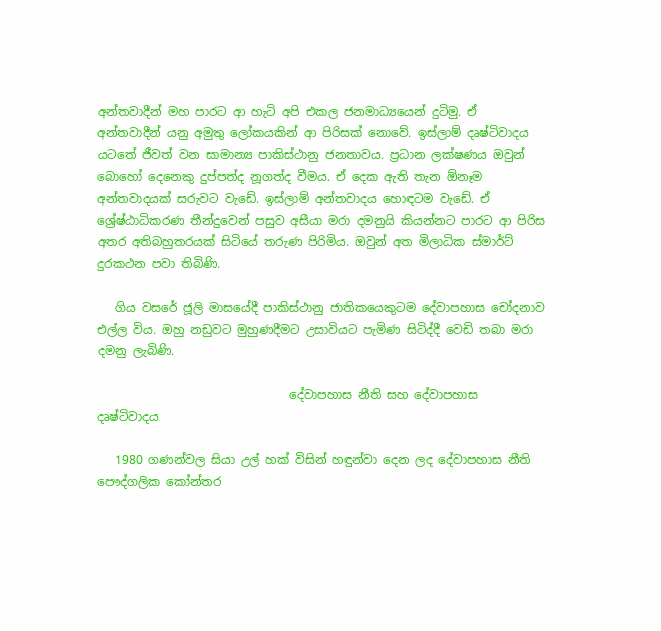අන්තවාදීන් මහ පාරට ආ හැටි අපි එකල ජනමාධ්‍යයෙන් දුටිමු. ඒ අන්තවාදීන් යනු අමුතු ලෝකයකින් ආ පිරිසක් නොවේ. ඉස්ලාම් දෘෂ්ටිවාදය යටතේ ජීවත් වන සාමාන්‍ය පාකිස්ථානු ජනතාවය. ප්‍රධාන ලක්ෂණය ඔවුන් බොහෝ දෙනෙකු දුප්පත්ද නූගත්ද වීමය. ඒ දෙක ඇති තැන ඕනෑම අන්තවාදයක් සරුවට වැඩේ. ඉස්ලාම් අන්තවාදය හොඳටම වැඩේ. ඒ ශ්‍රේෂ්ඨාධිකරණ තීන්දුවෙන් පසුව අසීයා මරා දමනුයි කියන්නට පාරට ආ පිරිස අතර අතිබහුතරයක් සිටියේ තරුණ පිරිමිය. ඔවුන් අත මිලාධික ස්මාර්ට් දුරකථන පවා තිබිණි.

   ගිය වසරේ ජූලි මාසයේදී පාකිස්ථානු ජාතිකයෙකුටම දේවාපහාස චෝදනාව එල්ල විය. ඔහු නඩුවට මුහුණදීමට උසාවියට පැමිණ සිටිද්දී වෙඩි තබා මරා දමනු ලැබිණි.

                                දේවාපහාස නීති සහ දේවාපහාස දෘෂ්ටිවාදය

   1980 ගණන්වල සියා උල් හක් විසින් හඳුන්වා දෙන ලද දේවාපහාස නීති පෞද්ගලික කෝන්තර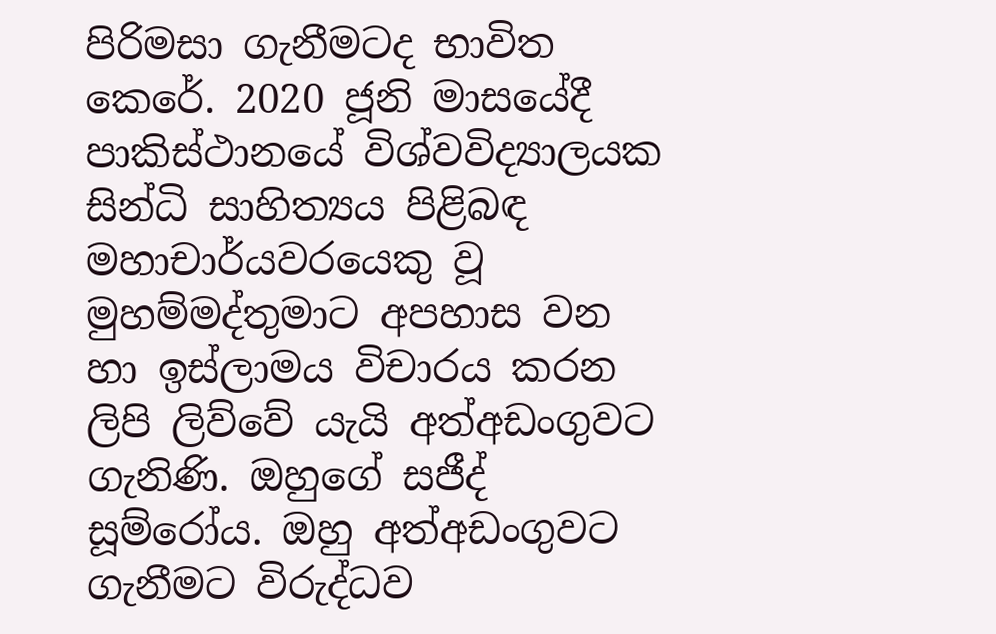පිරිමසා ගැනීමටද භාවිත කෙරේ. 2020 ජූනි මාසයේදී පාකිස්ථානයේ විශ්වවිද්‍යාලයක සින්ධි සාහිත්‍යය පිළිබඳ මහාචාර්යවරයෙකු වූ මුහම්මද්තුමාට අපහාස වන හා ඉස්ලාමය විචාරය කරන ලිපි ලිව්වේ යැයි අත්අඩංගුවට ගැනිණි. ඔහුගේ සජීද් සූම්රෝය. ඔහු අත්අඩංගුවට ගැනීමට විරුද්ධව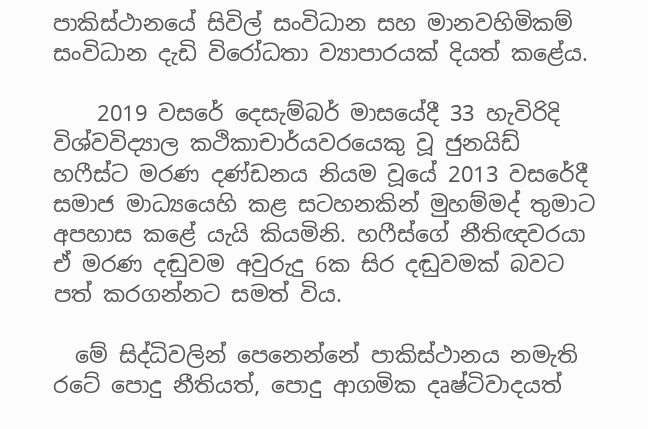පාකිස්ථානයේ සිවිල් සංවිධාන සහ මානවහිමිකම් සංවිධාන දැඩි විරෝධතා ව්‍යාපාරයක් දියත් කළේය.

    2019 වසරේ දෙසැම්බර් මාසයේදී 33 හැවිරිදි විශ්වවිද්‍යාල කථිකාචාර්යවරයෙකු වූ ජුනයිඩ් හෆීස්ට මරණ දණ්ඩනය නියම වූයේ 2013 වසරේදී සමාජ මාධ්‍යයෙහි කළ සටහනකින් මුහම්මද් තුමාට අපහාස කළේ යැයි කියමිනි. හෆීස්ගේ නීතිඥවරයා ඒ මරණ දඬුවම අවුරුදු 6ක සිර දඬුවමක් බවට පත් කරගන්නට සමත් විය.

  මේ සිද්ධිවලින් පෙනෙන්නේ පාකිස්ථානය නමැති රටේ පොදු නීතියත්, පොදු ආගමික දෘෂ්ටිවාදයත්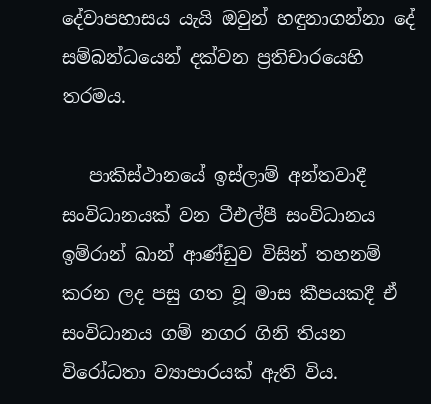දේවාපහාසය යැයි ඔවුන් හඳුනාගන්නා දේ සම්බන්ධයෙන් දක්වන ප්‍රතිචාරයෙහි තරමය.

   පාකිස්ථානයේ ඉස්ලාම් අන්තවාදී සංවිධානයක් වන ටීඑල්පී සංවිධානය ඉම්රාන් ඛාන් ආණ්ඩුව විසින් තහනම් කරන ලද පසු ගත වූ මාස කීපයකදී ඒ සංවිධානය ගම් නගර ගිනි තියන විරෝධතා ව්‍යාපාරයක් ඇති විය.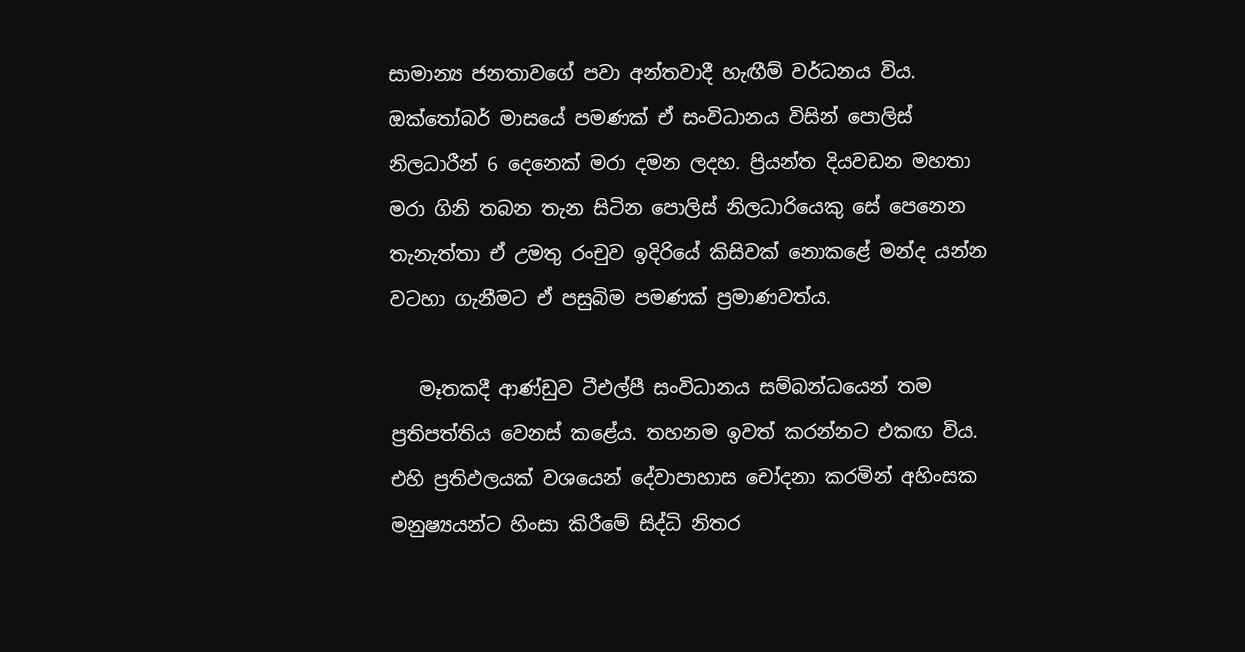සාමාන්‍ය ජනතාවගේ පවා අන්තවාදී හැඟීම් වර්ධනය විය. ඔක්තෝබර් මාසයේ පමණක් ඒ සංවිධානය විසින් පොලිස් නිලධාරීන් 6 දෙනෙක් මරා දමන ලදහ. ප්‍රියන්ත දියවඩන මහතා මරා ගිනි තබන තැන සිටින පොලිස් නිලධාරියෙකු සේ පෙනෙන තැනැත්තා ඒ උමතු රංචුව ඉදිරියේ කිසිවක් නොකළේ මන්ද යන්න වටහා ගැනීමට ඒ පසුබිම පමණක් ප්‍රමාණවත්ය.

   මෑතකදී ආණ්ඩුව ටීඑල්පී සංවිධානය සම්බන්ධයෙන් තම ප්‍රතිපත්තිය වෙනස් කළේය. තහනම ඉවත් කරන්නට එකඟ විය. එහි ප්‍රතිඵලයක් වශයෙන් දේවාපාහාස චෝදනා කරමින් අහිංසක මනුෂ්‍යයන්ට හිංසා කිරීමේ සිද්ධි නිතර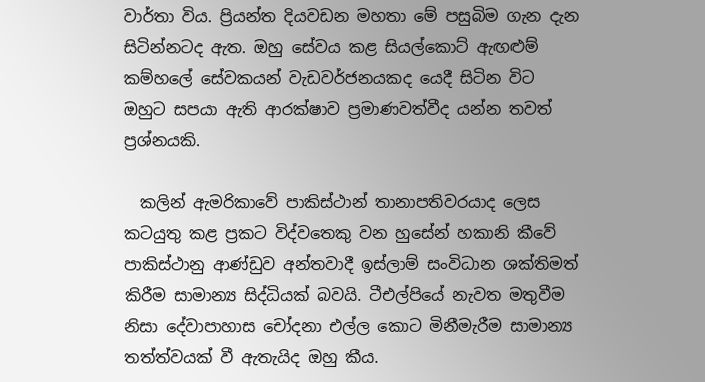වාර්තා විය. ප්‍රියන්ත දියවඩන මහතා මේ පසුබිම ගැන දැන සිටින්නටද ඇත. ඔහු සේවය කළ සියල්කොට් ඇඟළුම් කම්හලේ සේවකයන් වැඩවර්ජනයකද යෙදී සිටින විට ඔහුට සපයා ඇති ආරක්ෂාව ප්‍රමාණවත්වීද යන්න තවත් ප්‍රශ්නයකි.

  කලින් ඇමරිකාවේ පාකිස්ථාන් තානාපතිවරයාද ලෙස කටයුතු කළ ප්‍රකට විද්වතෙකු වන හුසේන් හකානි කීවේ පාකිස්ථානු ආණ්ඩුව අන්තවාදී ඉස්ලාම් සංවිධාන ශක්තිමත් කිරීම සාමාන්‍ය සිද්ධියක් බවයි. ටීඑල්පියේ නැවත මතුවීම නිසා දේවාපාහාස චෝදනා එල්ල කොට මිනීමැරීම සාමාන්‍ය තත්ත්වයක් වී ඇතැයිද ඔහු කීය.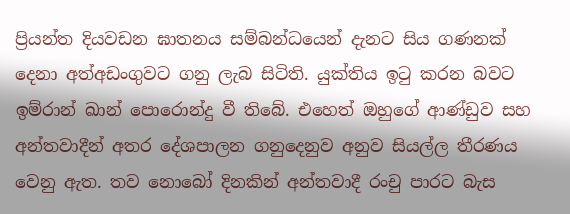ප්‍රියන්ත දියවඩන ඝාතනය සම්බන්ධයෙන් දැනට සිය ගණනක් දෙනා අත්අඩංගුවට ගනු ලැබ සිටිති. යුක්තිය ඉටු කරන බවට ඉම්රාන් ඛාන් පොරොන්දු වී තිබේ. එහෙත් ඔහුගේ ආණ්ඩුව සහ අන්තවාදීන් අතර දේශපාලන ගනුදෙනුව අනුව සියල්ල තීරණය වෙනු ඇත. තව නොබෝ දිනකින් අන්තවාදී රංචු පාරට බැස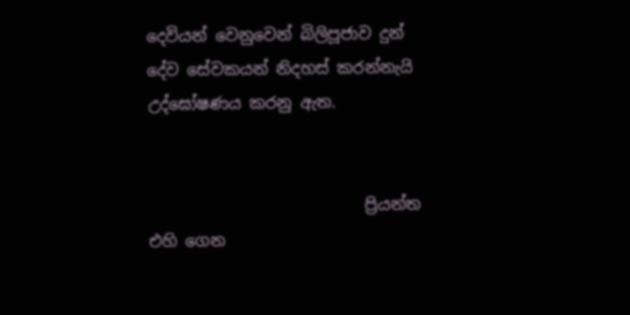දෙවියන් වෙනුවෙන් බිලිපූජාව දුන් දේව සේවකයන් නිදහස් කරන්නැයි උද්ඝෝෂණය කරනු ඇත.


                           ප්‍රියන්ත එහි ගෙන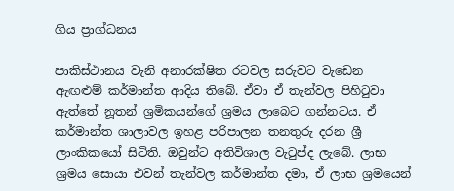ගිය ප්‍රාග්ධනය

පාකිස්ථානය වැනි අනාරක්ෂිත රටවල සරුවට වැඩෙන ඇඟළුම් කර්මාන්ත ආදිය තිබේ. ඒවා ඒ තැන්වල පිහිටුවා ඇත්තේ නූතන් ශ්‍රමිකයන්ගේ ශ්‍රමය ලාබෙට ගන්නටය. ඒ කර්මාන්ත ශාලාවල ඉහළ පරිපාලන තනතුරු දරන ශ්‍රී ලාංකිකයෝ සිටිති. ඔවුන්ට අතිවිශාල වැටුප්ද ලැබේ. ලාභ ශ්‍රමය සොයා එවන් තැන්වල කර්මාන්ත දමා, ඒ ලාභ ශ්‍රමයෙන්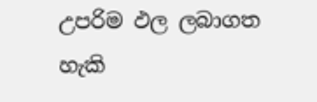උපරිම ඵල ලබාගත හැකි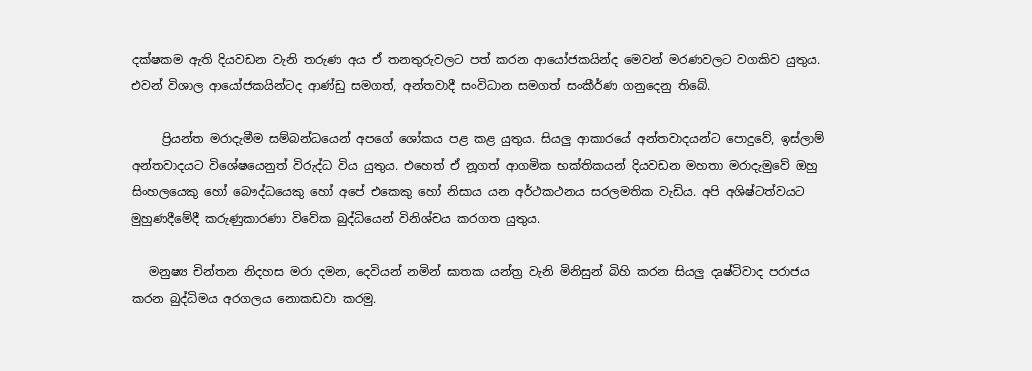දක්ෂකම ඇති දියවඩන වැනි තරුණ අය ඒ තනතුරුවලට පත් කරන ආයෝජකයින්ද මෙවන් මරණවලට වගකිව යුතුය. එවන් විශාල ආයෝජකයින්ටද ආණ්ඩු සමගත්, අන්තවාදී සංවිධාන සමගත් සංකීර්ණ ගනුදෙනු තිබේ.

     ප්‍රියන්ත මරාදැමීම සම්බන්ධයෙන් අපගේ ශෝකය පළ කළ යුතුය. සියලු ආකාරයේ අන්තවාදයන්ට පොදුවේ, ඉස්ලාම් අන්තවාදයට විශේෂයෙනුත් විරුද්ධ විය යුතුය. එහෙත් ඒ නූගත් ආගමික භක්තිකයන් දියවඩන මහතා මරාදැමුවේ ඔහු සිංහලයෙකු හෝ බෞද්ධයෙකු හෝ අපේ එකෙකු හෝ නිසාය යන අර්ථකථනය සරලමතික වැඩිය. අපි අශිෂ්ටත්වයට මුහුණදීමේදී කරුණුකාරණා විවේක බුද්ධියෙන් විනිශ්චය කරගත යුතුය.

   මනුෂ්‍ය චින්තන නිදහස මරා දමන, දෙවියන් නමින් ඝාතක යන්ත්‍ර වැනි මිනිසුන් බිහි කරන සියලු දෘෂ්ටිවාද පරාජය කරන බුද්ධිමය අරගලය නොකඩවා කරමු.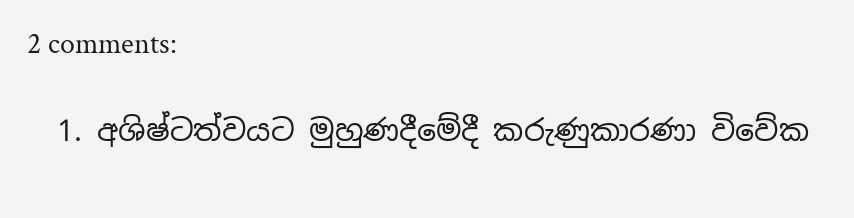2 comments:

  1. අශිෂ්ටත්වයට මුහුණදීමේදී කරුණුකාරණා විවේක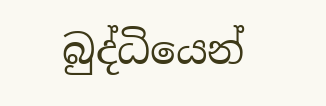බුද්ධියෙන්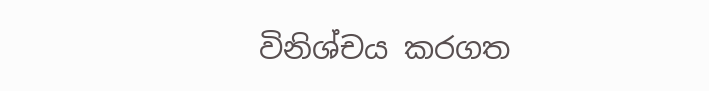විනිශ්චය කරගත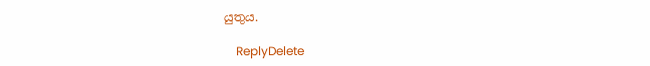යුතුය.

    ReplyDelete